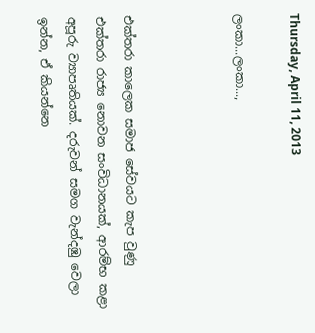Thursday, April 11, 2013

ලංකා...ලංකා...,



එක්තරා කාලෙක සමාජ සේවයට කැප වුණු එක්තරා රාජ්‍ය නොවන සංවිධානයක්, ආරම්භ කළා අපූරු ව්‍යාපෘතියක්. දරුවන් සමග වැන්දඹු වෙලා ඉන්න, ඒ කියන්නෙ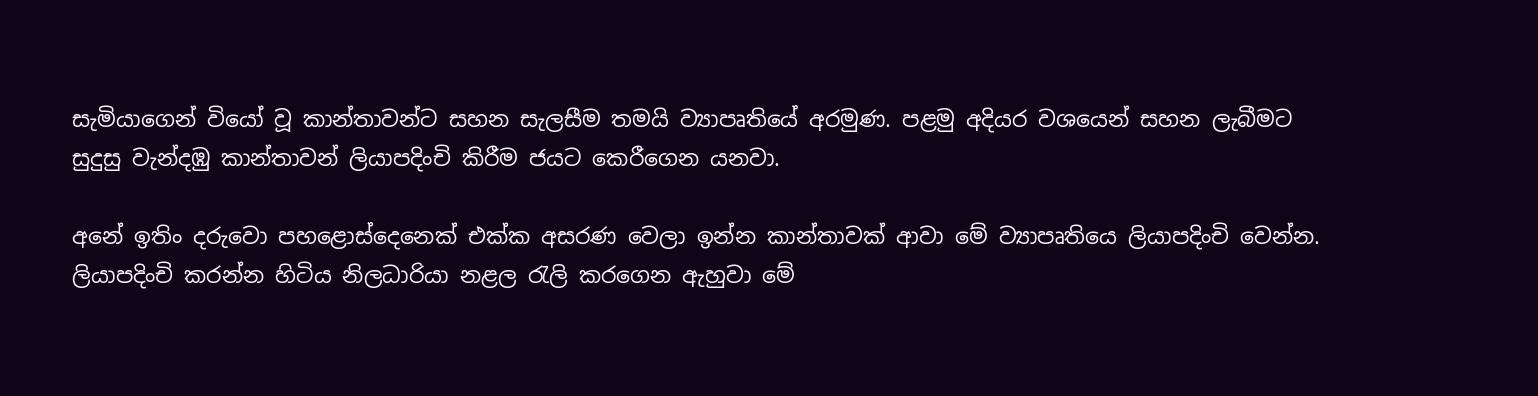සැමියාගෙන් වියෝ වූ කාන්තාවන්ට සහන සැලසීම තමයි ව්‍යාපෘතියේ අරමුණ. පළමු අදියර වශයෙන් සහන ලැබීමට සුදුසු වැන්දඹු කාන්තාවන් ලියාපදිංචි කිරීම ජයට කෙරීගෙන යනවා.

අනේ ඉතිං දරුවො පහළොස්දෙනෙක් එක්ක අසරණ වෙලා ඉන්න කාන්තාවක් ආවා මේ ව්‍යාපෘතියෙ ලියාපදිංචි වෙන්න. ලියාපදිංචි කරන්න හිටිය නිලධාරියා නළල රැලි කරගෙන ඇහුවා මේ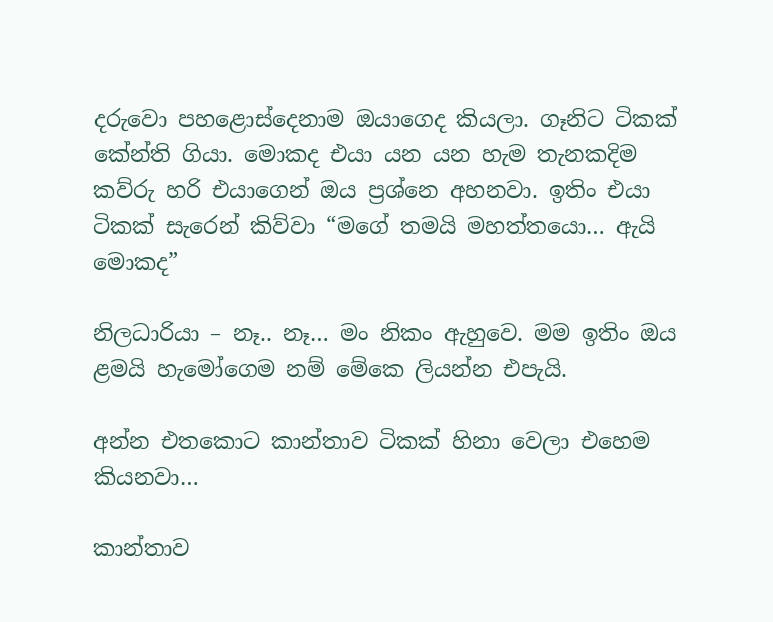දරුවො පහළොස්දෙනාම ඔයාගෙද කියලා. ගෑනිට ටිකක් කේන්ති ගියා. මොකද එයා යන යන හැම තැනකදිම කව්රු හරි එයාගෙන් ඔය ප්‍රශ්නෙ අහනවා. ඉතිං එයා ටිකක් සැරෙන් කිව්වා “මගේ තමයි මහත්තයො… ඇයි මොකද”

නිලධාරියා – නෑ.. නෑ… මං නිකං ඇහුවෙ. මම ඉතිං ඔය ළමයි හැමෝගෙම නම් මේකෙ ලියන්න එපැයි.

අන්න එතකොට කාන්තාව ටිකක් හිනා වෙලා එහෙම කියනවා…

කාන්තාව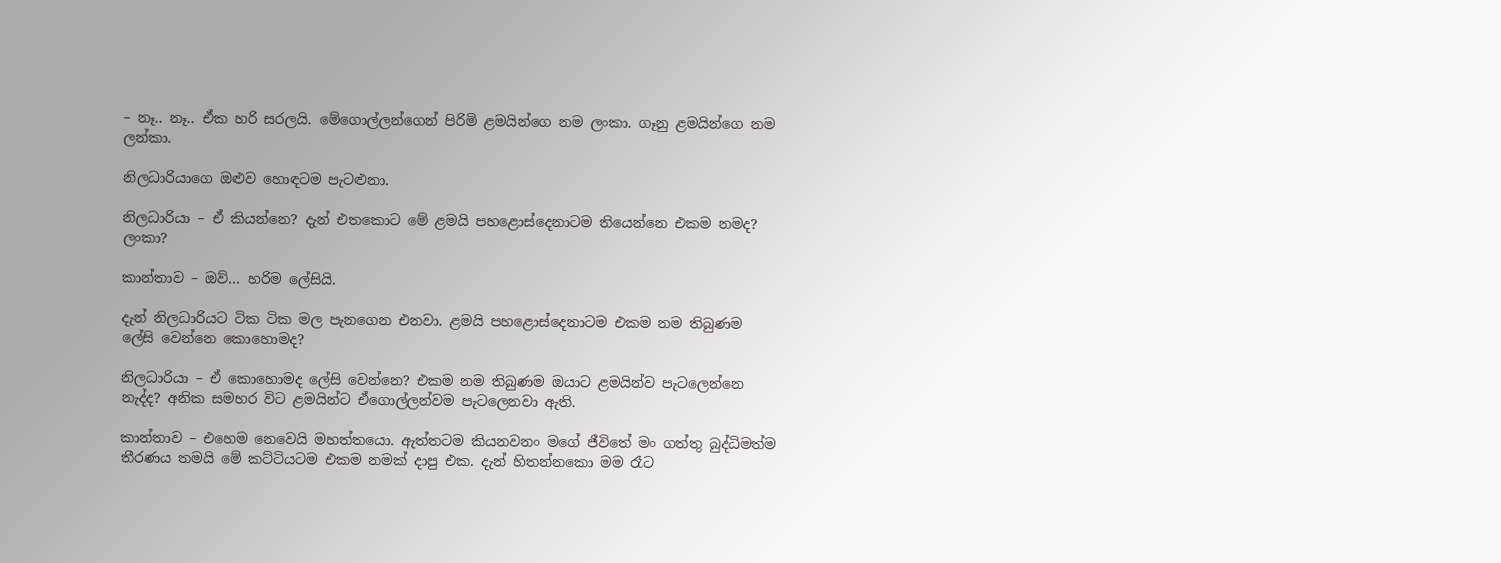– නෑ.. නෑ.. ඒක හරි සරලයි. මේගොල්ලන්ගෙන් පිරිමි ළමයින්ගෙ නම ලංකා. ගෑනු ළමයින්ගෙ නම ලන්කා.

නිලධාරියාගෙ ඔළුව හොඳටම පැටළුනා.

නිලධාරියා – ඒ කියන්නෙ? දැන් එතකොට මේ ළමයි පහළො‍ස්දෙනාටම තියෙන්නෙ එකම නමද? ලංකා?

කාන්තාව – ඔව්… හරිම ලේසියි.

දැන් නිලධාරියට ටික ටික මල පැනගෙන එනවා. ළමයි පහළොස්දෙනාටම එකම නම තිබුණම ලේසි වෙන්නෙ කොහොමද?

නිලධාරියා – ඒ කොහොමද ලේසි වෙන්නෙ? එකම නම තිබුණම ඔයාට ළමයින්ව පැටලෙන්නෙ නැද්ද? අනික සමහර විට ළමයින්ට ඒගොල්ලන්වම පැටලෙනවා ඇති.

කාන්තාව – එහෙම නෙවෙයි මහත්තයො. ඇත්තටම කියනවනං මගේ ජීවිතේ මං ගත්තු බුද්ධිමත්ම තීරණය තමයි මේ කට්ටියටම එකම නමක් දාපු එක. දැන් හිතන්නකො මම රෑට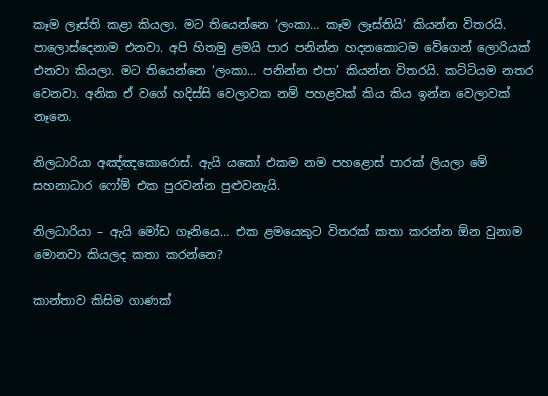කෑම ලෑස්ති කළා කියලා. මට තියෙන්නෙ ‘ලංකා… කෑම ලෑස්තියි’ කියන්න විතරයි. පාලොස්දෙනාම එනවා. අපි හිතමු ළමයි පාර පනින්න හදනකොටම වේගෙන් ලොරියක් එනවා කියලා. මට තියෙන්නෙ ‘ලංකා… පනින්න එපා’ කියන්න විතරයි. කට්ටියම නතර වෙනවා. අනික ඒ වගේ හදිස්සි වෙලාවක නම් පහළවක් කිය කිය ඉන්න වෙලාවක් නෑනෙ.

නිලධාරියා අඤ්ඤකොරොස්. ඇයි යකෝ එකම නම පහළොස් පාරක් ලියලා මේ සහනාධාර ෆෝම් එක පුරවන්න පුළුවනැයි.

නිලධාරියා – ඇයි මෝඩ ගෑනියෙ… එක ළමයෙකුට විතරක් කතා කරන්න ඕන වුනාම මොනවා කියලද කතා කරන්නෙ?

කාන්තාව කිසිම ගාණක්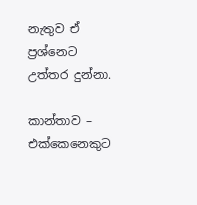නැතුව ඒ ප්‍රශ්නෙට උත්තර දුන්නා.

කාන්තාව – එක්කෙනෙකුට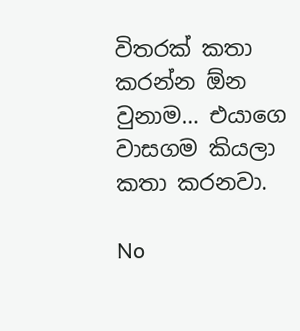විතරක් කතා කරන්න ඕන වුනාම… එයාගෙ වාසගම කියලා කතා කරනවා.

No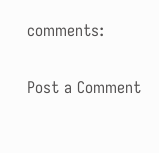comments:

Post a Comment